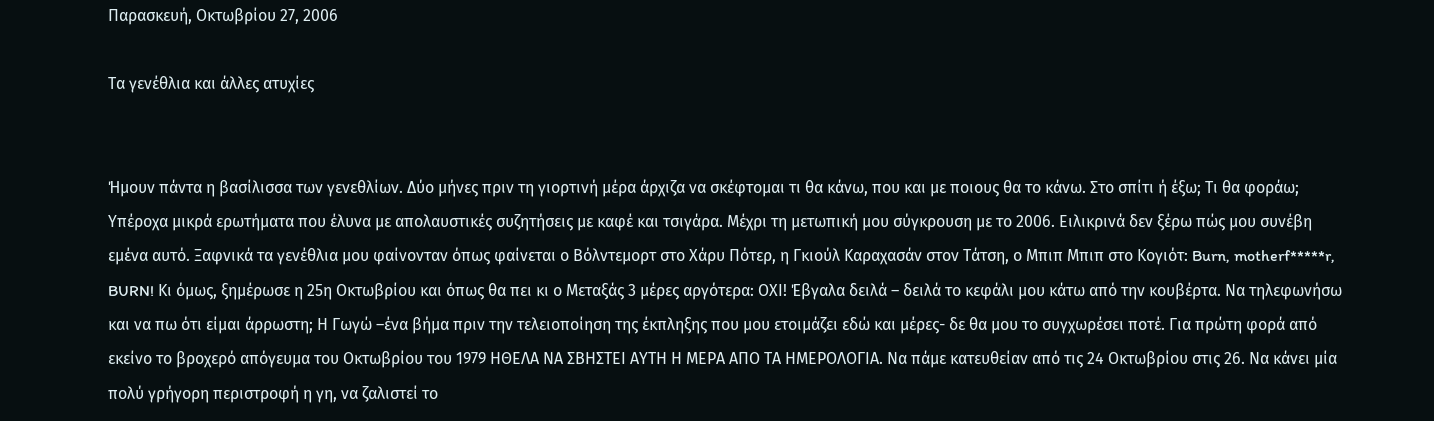Παρασκευή, Οκτωβρίου 27, 2006

Τα γενέθλια και άλλες ατυχίες


Ήμουν πάντα η βασίλισσα των γενεθλίων. Δύο μήνες πριν τη γιορτινή μέρα άρχιζα να σκέφτομαι τι θα κάνω, που και με ποιους θα το κάνω. Στο σπίτι ή έξω; Τι θα φοράω; Υπέροχα μικρά ερωτήματα που έλυνα με απολαυστικές συζητήσεις με καφέ και τσιγάρα. Μέχρι τη μετωπική μου σύγκρουση με το 2006. Ειλικρινά δεν ξέρω πώς μου συνέβη εμένα αυτό. Ξαφνικά τα γενέθλια μου φαίνονταν όπως φαίνεται ο Βόλντεμορτ στο Χάρυ Πότερ, η Γκιούλ Καραχασάν στον Τάτση, ο Μπιπ Μπιπ στο Κογιότ: Burn, motherf*****r, BURN! Κι όμως, ξημέρωσε η 25η Οκτωβρίου και όπως θα πει κι ο Μεταξάς 3 μέρες αργότερα: ΟΧΙ! Έβγαλα δειλά – δειλά το κεφάλι μου κάτω από την κουβέρτα. Να τηλεφωνήσω και να πω ότι είμαι άρρωστη; Η Γωγώ –ένα βήμα πριν την τελειοποίηση της έκπληξης που μου ετοιμάζει εδώ και μέρες- δε θα μου το συγχωρέσει ποτέ. Για πρώτη φορά από εκείνο το βροχερό απόγευμα του Οκτωβρίου του 1979 ΗΘΕΛΑ ΝΑ ΣΒΗΣΤΕΙ ΑΥΤΗ Η ΜΕΡΑ ΑΠΟ ΤΑ ΗΜΕΡΟΛΟΓΙΑ. Να πάμε κατευθείαν από τις 24 Οκτωβρίου στις 26. Να κάνει μία πολύ γρήγορη περιστροφή η γη, να ζαλιστεί το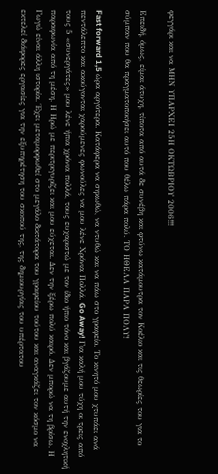φεγγάρι και να ΜΗΝ ΥΠΑΡΧΕΙ 25Η ΟΚΤΩΒΡΙΟΥ 2006!!!

Επειδή, όμως, είμαι άτυχη, τίποτα από αυτά δε συνέβη και φτύνω κατάμουτρα τον Κοέλιο και τις θεωρίες του για το σύμπαν που θα πραγματοποιήσει αυτό που θέλω πάρα πολύ. ΤΟ ΗΘΕΛΑ ΠΑΡΑ ΠΟΛΥ!

Fast forward 1,5 ώρα αργότερα. Κατάφερα να σηκωθώ, να ντυθώ και να πάω στο γραφείο. Το κινητό μου χτυπάει ανά πεντάλεπτο και ακούγονται χαρούμενες φωνούλες να μου λένε Χρόνια Πολλά. Go Away! Για καλή μου τύχη οι τρεις από τους 5 «συνεργάτες» μου λένε ήπια χρόνια πολλά, τους ευχαριστώ με τον ίδιο ήπιο τόνο και βγάζουμε αυτή την ενοχλητική παραφωνία από τη μέση. Η Ηρώ με περιτριγυρίζει και μου εύχεται. Δεν την ξέρω πολύ καιρό. Δεν μπορώ να τη βρίσω. Η Γωγώ είναι άλλη ιστορία. Έχει μεταμορφωθεί στο μεγάλο δικτάτορα του γραφείου τούτου και αναγκάζει τον κόσμο να εκτελεί διάφορες εργασίες για την εξυπηρέτηση του σκοπού της, της δημιουργίας του υπέρτατου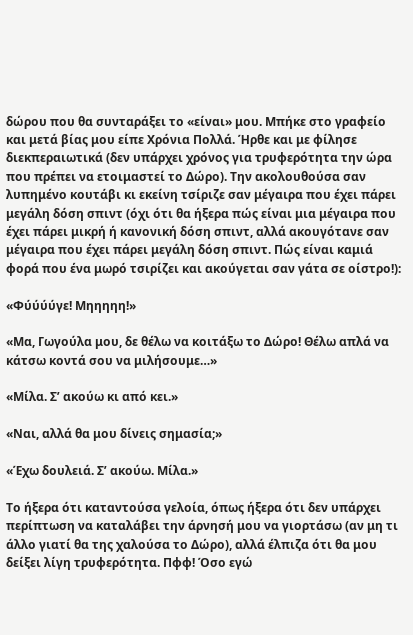δώρου που θα συνταράξει το «είναι» μου. Μπήκε στο γραφείο και μετά βίας μου είπε Χρόνια Πολλά. Ήρθε και με φίλησε διεκπεραιωτικά (δεν υπάρχει χρόνος για τρυφερότητα την ώρα που πρέπει να ετοιμαστεί το Δώρο). Την ακολουθούσα σαν λυπημένο κουτάβι κι εκείνη τσίριζε σαν μέγαιρα που έχει πάρει μεγάλη δόση σπιντ (όχι ότι θα ήξερα πώς είναι μια μέγαιρα που έχει πάρει μικρή ή κανονική δόση σπιντ, αλλά ακουγότανε σαν μέγαιρα που έχει πάρει μεγάλη δόση σπιντ. Πώς είναι καμιά φορά που ένα μωρό τσιρίζει και ακούγεται σαν γάτα σε οίστρο!):

«Φύύύύγε! Μηηηηη!»

«Μα, Γωγούλα μου, δε θέλω να κοιτάξω το Δώρο! Θέλω απλά να κάτσω κοντά σου να μιλήσουμε…»

«Μίλα. Σ’ ακούω κι από κει.»

«Ναι, αλλά θα μου δίνεις σημασία;»

«Έχω δουλειά. Σ’ ακούω. Μίλα.»

Το ήξερα ότι καταντούσα γελοία, όπως ήξερα ότι δεν υπάρχει περίπτωση να καταλάβει την άρνησή μου να γιορτάσω (αν μη τι άλλο γιατί θα της χαλούσα το Δώρο), αλλά έλπιζα ότι θα μου δείξει λίγη τρυφερότητα. Πφφ! Όσο εγώ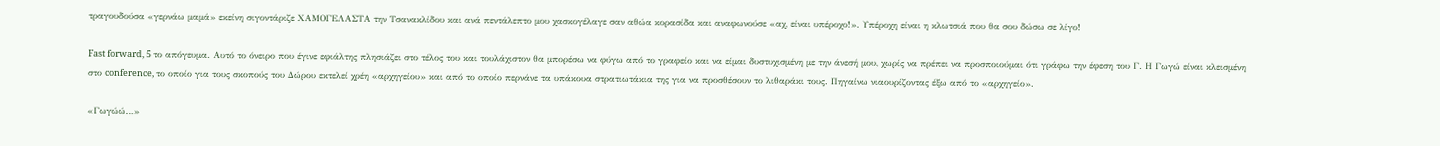τραγουδούσα «γερνάω μαμά» εκείνη σιγοντάριζε ΧΑΜΟΓΕΛΑΣΤΑ την Τσανακλίδου και ανά πεντάλεπτο μου χασκογέλαγε σαν αθώα κορασίδα και αναφωνούσε «αχ, είναι υπέροχο!». Υπέροχη είναι η κλωτσιά που θα σου δώσω σε λίγο!

Fast forward, 5 το απόγευμα. Αυτό το όνειρο που έγινε εφιάλτης πλησιάζει στο τέλος του και τουλάχιστον θα μπορέσω να φύγω από το γραφείο και να είμαι δυστυχισμένη με την άνεσή μου, χωρίς να πρέπει να προσποιούμαι ότι γράφω την έφεση του Γ. Η Γωγώ είναι κλεισμένη στο conference, το οποίο για τους σκοπούς του Δώρου εκτελεί χρέη «αρχηγείου» και από το οποίο περνάνε τα υπάκουα στρατιωτάκια της για να προσθέσουν το λιθαράκι τους. Πηγαίνω νιαουρίζοντας έξω από το «αρχηγείο».

«Γωγώώ…»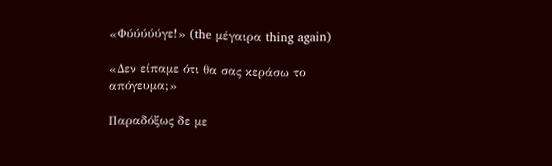«Φύύύύύγε!» (the μέγαιρα thing again)

«Δεν είπαμε ότι θα σας κεράσω το απόγευμα;»

Παραδόξως δε με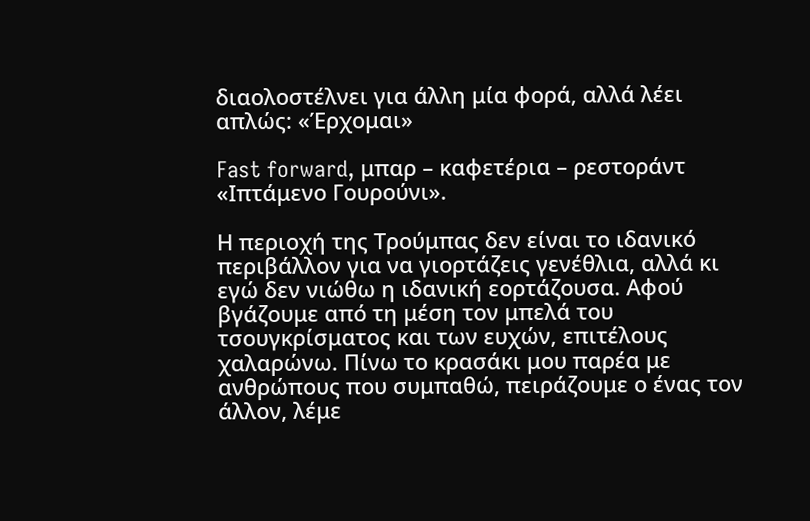διαολοστέλνει για άλλη μία φορά, αλλά λέει απλώς: «Έρχομαι»

Fast forward, μπαρ – καφετέρια – ρεστοράντ «Ιπτάμενο Γουρούνι».

Η περιοχή της Τρούμπας δεν είναι το ιδανικό περιβάλλον για να γιορτάζεις γενέθλια, αλλά κι εγώ δεν νιώθω η ιδανική εορτάζουσα. Αφού βγάζουμε από τη μέση τον μπελά του τσουγκρίσματος και των ευχών, επιτέλους χαλαρώνω. Πίνω το κρασάκι μου παρέα με ανθρώπους που συμπαθώ, πειράζουμε ο ένας τον άλλον, λέμε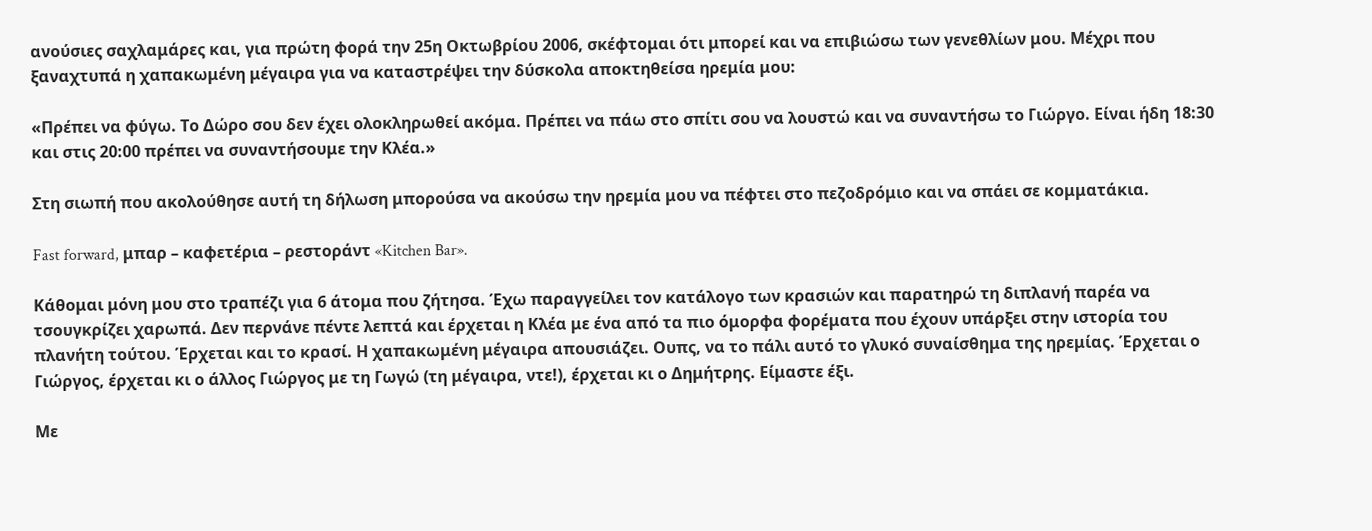ανούσιες σαχλαμάρες και, για πρώτη φορά την 25η Οκτωβρίου 2006, σκέφτομαι ότι μπορεί και να επιβιώσω των γενεθλίων μου. Μέχρι που ξαναχτυπά η χαπακωμένη μέγαιρα για να καταστρέψει την δύσκολα αποκτηθείσα ηρεμία μου:

«Πρέπει να φύγω. Το Δώρο σου δεν έχει ολοκληρωθεί ακόμα. Πρέπει να πάω στο σπίτι σου να λουστώ και να συναντήσω το Γιώργο. Είναι ήδη 18:30 και στις 20:00 πρέπει να συναντήσουμε την Κλέα.»

Στη σιωπή που ακολούθησε αυτή τη δήλωση μπορούσα να ακούσω την ηρεμία μου να πέφτει στο πεζοδρόμιο και να σπάει σε κομματάκια.

Fast forward, μπαρ – καφετέρια – ρεστοράντ «Kitchen Bar».

Κάθομαι μόνη μου στο τραπέζι για 6 άτομα που ζήτησα. Έχω παραγγείλει τον κατάλογο των κρασιών και παρατηρώ τη διπλανή παρέα να τσουγκρίζει χαρωπά. Δεν περνάνε πέντε λεπτά και έρχεται η Κλέα με ένα από τα πιο όμορφα φορέματα που έχουν υπάρξει στην ιστορία του πλανήτη τούτου. Έρχεται και το κρασί. Η χαπακωμένη μέγαιρα απουσιάζει. Ουπς, να το πάλι αυτό το γλυκό συναίσθημα της ηρεμίας. Έρχεται ο Γιώργος, έρχεται κι ο άλλος Γιώργος με τη Γωγώ (τη μέγαιρα, ντε!), έρχεται κι ο Δημήτρης. Είμαστε έξι.

Με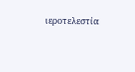ιεροτελεστία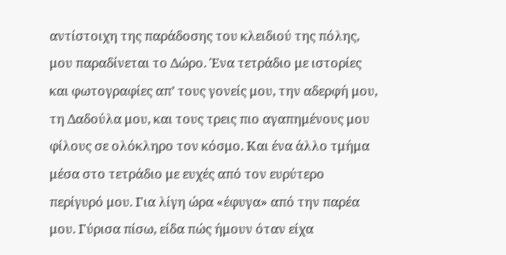αντίστοιχη της παράδοσης του κλειδιού της πόλης, μου παραδίνεται το Δώρο. Ένα τετράδιο με ιστορίες και φωτογραφίες απ’ τους γονείς μου, την αδερφή μου, τη Δαδούλα μου, και τους τρεις πιο αγαπημένους μου φίλους σε ολόκληρο τον κόσμο. Και ένα άλλο τμήμα μέσα στο τετράδιο με ευχές από τον ευρύτερο περίγυρό μου. Για λίγη ώρα «έφυγα» από την παρέα μου. Γύρισα πίσω, είδα πώς ήμουν όταν είχα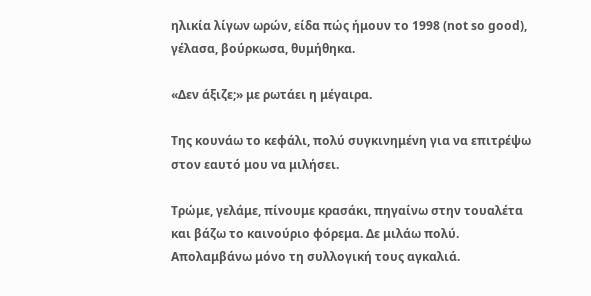ηλικία λίγων ωρών, είδα πώς ήμουν το 1998 (not so good), γέλασα, βούρκωσα, θυμήθηκα.

«Δεν άξιζε;» με ρωτάει η μέγαιρα.

Της κουνάω το κεφάλι, πολύ συγκινημένη για να επιτρέψω στον εαυτό μου να μιλήσει.

Τρώμε, γελάμε, πίνουμε κρασάκι, πηγαίνω στην τουαλέτα και βάζω το καινούριο φόρεμα. Δε μιλάω πολύ. Απολαμβάνω μόνο τη συλλογική τους αγκαλιά.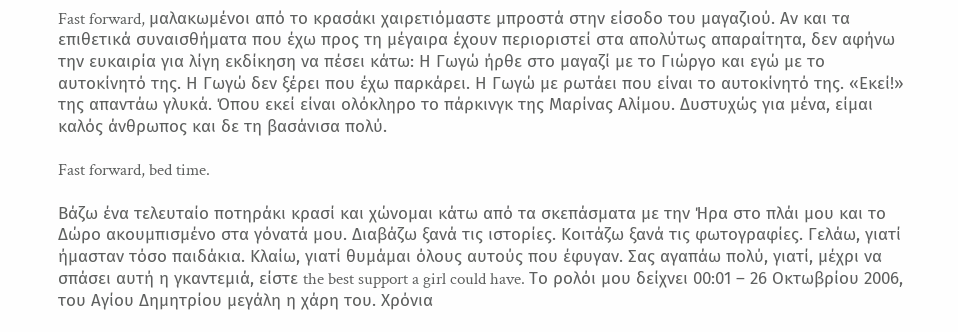Fast forward, μαλακωμένοι από το κρασάκι χαιρετιόμαστε μπροστά στην είσοδο του μαγαζιού. Αν και τα επιθετικά συναισθήματα που έχω προς τη μέγαιρα έχουν περιοριστεί στα απολύτως απαραίτητα, δεν αφήνω την ευκαιρία για λίγη εκδίκηση να πέσει κάτω: Η Γωγώ ήρθε στο μαγαζί με το Γιώργο και εγώ με το αυτοκίνητό της. Η Γωγώ δεν ξέρει που έχω παρκάρει. Η Γωγώ με ρωτάει που είναι το αυτοκίνητό της. «Εκεί!» της απαντάω γλυκά. Όπου εκεί είναι ολόκληρο το πάρκινγκ της Μαρίνας Αλίμου. Δυστυχώς για μένα, είμαι καλός άνθρωπος και δε τη βασάνισα πολύ.

Fast forward, bed time.

Βάζω ένα τελευταίο ποτηράκι κρασί και χώνομαι κάτω από τα σκεπάσματα με την Ήρα στο πλάι μου και το Δώρο ακουμπισμένο στα γόνατά μου. Διαβάζω ξανά τις ιστορίες. Κοιτάζω ξανά τις φωτογραφίες. Γελάω, γιατί ήμασταν τόσο παιδάκια. Κλαίω, γιατί θυμάμαι όλους αυτούς που έφυγαν. Σας αγαπάω πολύ, γιατί, μέχρι να σπάσει αυτή η γκαντεμιά, είστε the best support a girl could have. Το ρολόι μου δείχνει 00:01 – 26 Οκτωβρίου 2006, του Αγίου Δημητρίου μεγάλη η χάρη του. Χρόνια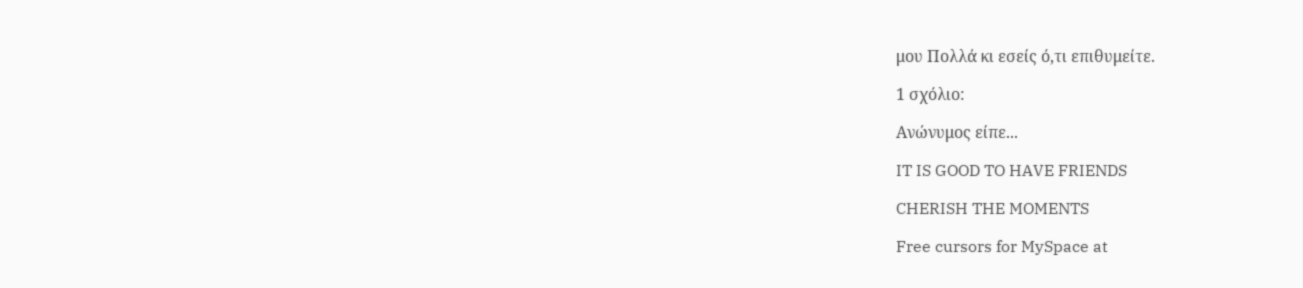μου Πολλά κι εσείς ό,τι επιθυμείτε.

1 σχόλιο:

Ανώνυμος είπε...

IT IS GOOD TO HAVE FRIENDS

CHERISH THE MOMENTS

Free cursors for MySpace at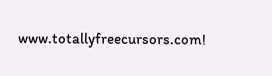www.totallyfreecursors.com!